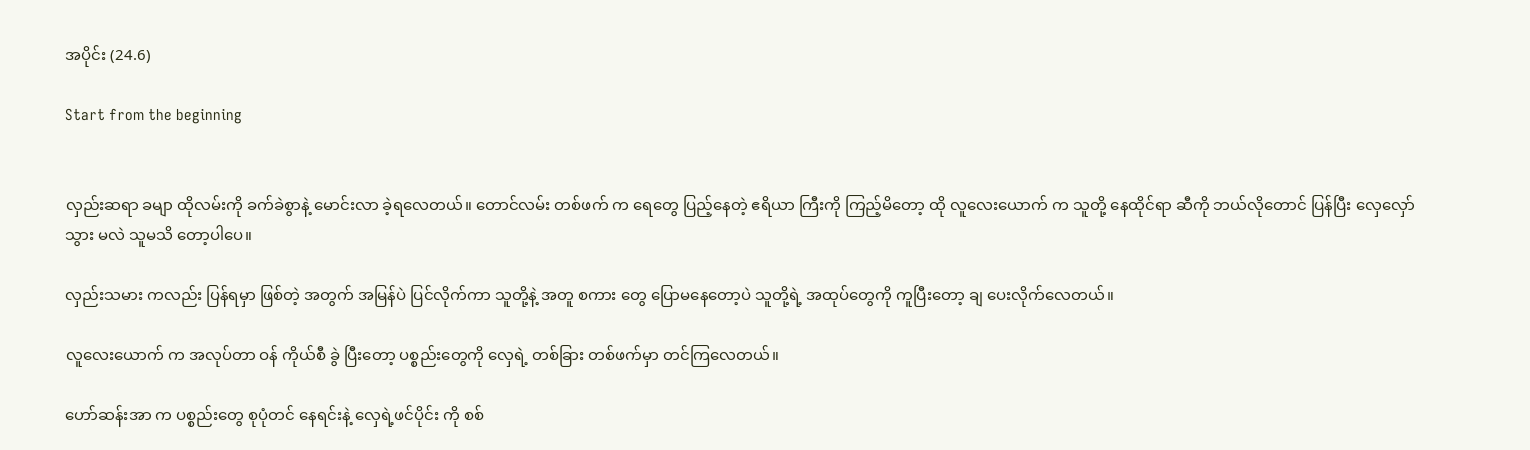အပိုင်း (24.6)

Start from the beginning


လှည်းဆရာ ခမျာ ထိုလမ်းကို ခက်ခဲစွာနဲ့ မောင်းလာ ခဲ့ရလေတယ်။ တောင်လမ်း တစ်ဖက် က ရေတွေ ပြည့်နေတဲ့ ဧရိယာ ကြီးကို ကြည့်မိတော့ ထို လူလေးယောက် က သူတို့ နေထိုင်ရာ ဆီကို ဘယ်လိုတောင် ပြန်ပြီး လှေလှော်သွား မလဲ သူမသိ တော့ပါပေ။

လှည်းသမား ကလည်း ပြန်ရမှာ ဖြစ်တဲ့ အတွက် အမြန်ပဲ ပြင်လိုက်ကာ သူတို့နဲ့ အတူ စကား တွေ ပြောမနေတော့ပဲ သူတို့ရဲ့ အထုပ်တွေကို ကူပြီးတော့ ချ ပေးလိုက်လေတယ်။

လူလေးယောက် က အလုပ်တာ ဝန် ကိုယ်စီ ခွဲ ပြီးတော့ ပစ္စည်းတွေကို လှေရဲ့ တစ်ခြား တစ်ဖက်မှာ တင်ကြလေတယ်။

ဟော်ဆန်းအာ က ပစ္စည်းတွေ စုပုံတင် နေရင်းနဲ့ လှေရဲ့ဖင်ပိုင်း ကို စစ်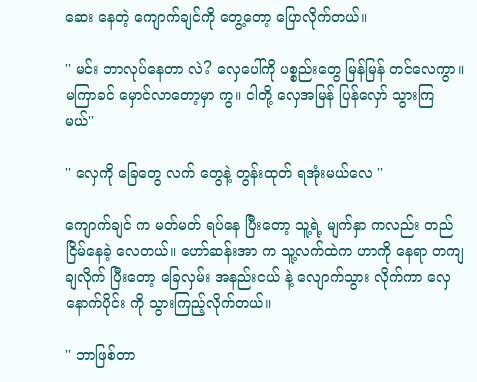ဆေး နေတဲ့ ကျောက်ချင်ကို တွေ့တော့ ပြောလိုက်တယ်။

'' မင်း ဘာလုပ်နေတာ လဲ? လှေပေါ်ကို ပစ္စည်းတွေ မြန်မြန် တင်လေကွာ။ မကြာခင် မှောင်လာတော့မှာ ကွ။ ငါတို့ လှေအမြန် ပြန်လှော် သွားကြ မယ်''

'' လှေကို ခြေတွေ လက် တွေနဲ့ တွန်းထုတ် ရအုံးမယ်လေ ''

ကျောက်ချင် က မတ်မတ် ရပ်နေ ပြီးတော့ သူ့ရဲ့ မျက်နှာ ကလည်း တည်ငြိမ်နေခဲ့ လေတယ်။ ဟော်ဆန်းအာ က သူ့လက်ထဲက ဟာကို နေရာ တကျ ချလိုက် ပြီးတော့ ခြေလှမ်း အနည်းငယ် နဲ့ လျောက်သွား လိုက်ကာ လှေနောက်ပိုင်း ကို သွားကြည့်လိုက်တယ်။

'' ဘာဖြစ်တာ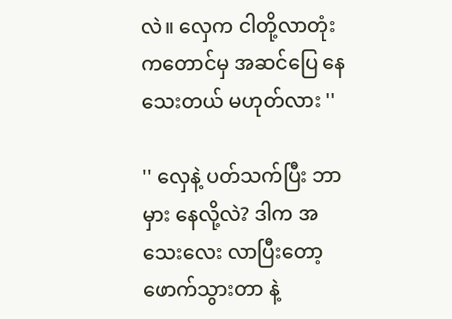လဲ။ လှေက ငါတို့လာတုံး ကတောင်မှ အဆင်ပြေ နေသေးတယ် မဟုတ်လား ''

'' လှေနဲ့ ပတ်သက်ပြီး ဘာမှား နေလို့လဲ? ဒါက အသေးလေး လာပြီးတော့ ဖောက်သွားတာ နဲ့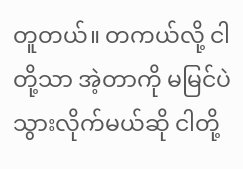တူတယ်။ တကယ်လို့ ငါတို့သာ အဲ့တာကို မမြင်ပဲ သွားလိုက်မယ်ဆို ငါတို့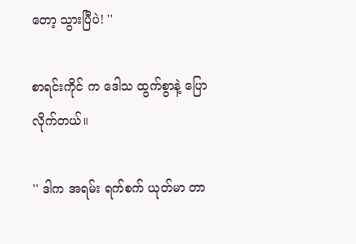တော့ သွားပြီပဲ! ''

စာရင်းကိုင် က ဒေါသ ထွက်စွာနဲ့ ပြောလိုက်တယ်။

'' ဒါက အရမ်း ရက်စက် ယုတ်မာ တာ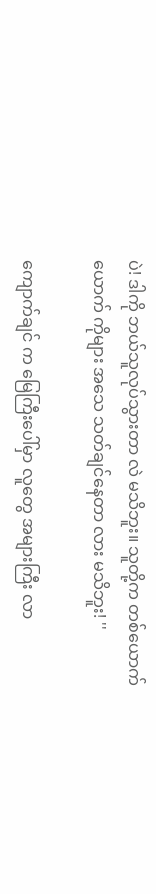ပဲ! ဒါကို ဘယ်သူလုပ်သွားတာ လဲ မသိဘူး။ သူတို့က တစ်ယောက် ယောက် ကိုများ အသေ သတ်ချင်နေတာ လား မသိဘူး! ''

ကျောက်ချင် က မြေကြီးပေါ်မှာ လူတွေ အများကြီး လာ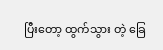ပြီးတော့ ထွက်သွား တဲ့ ခြေ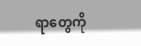ရာတွေကို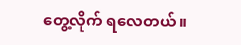တွေ့လိုက် ရလေတယ်။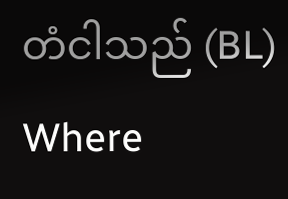တံငါသည် (BL) Where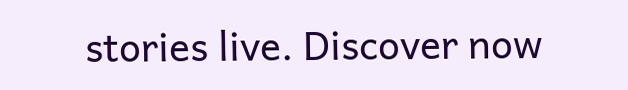stories live. Discover now